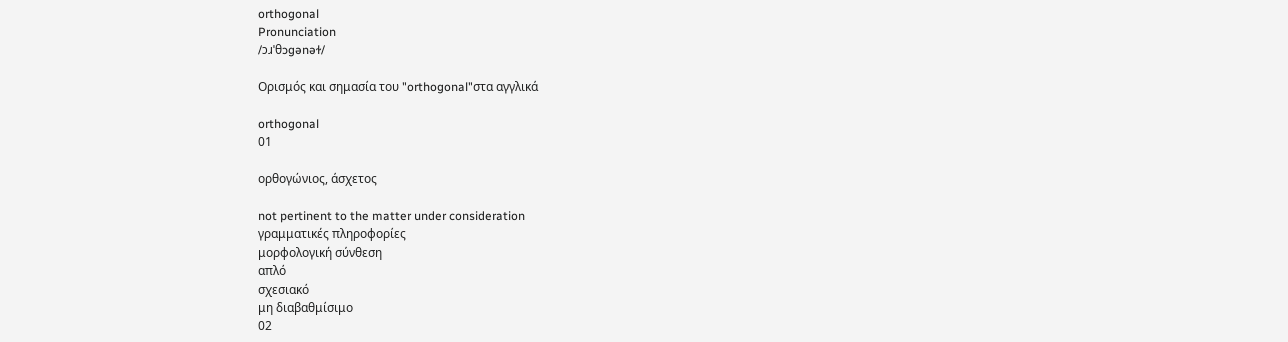orthogonal
Pronunciation
/ɔɹˈθɔɡənəɫ/

Ορισμός και σημασία του "orthogonal"στα αγγλικά

orthogonal
01

ορθογώνιος, άσχετος

not pertinent to the matter under consideration
γραμματικές πληροφορίες
μορφολογική σύνθεση
απλό
σχεσιακό
μη διαβαθμίσιμο
02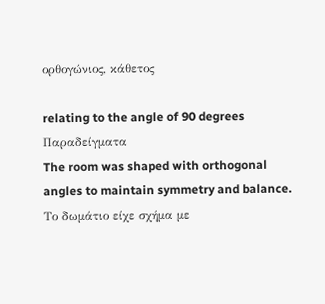ορθογώνιος, κάθετος

relating to the angle of 90 degrees
Παραδείγματα
The room was shaped with orthogonal angles to maintain symmetry and balance.
Το δωμάτιο είχε σχήμα με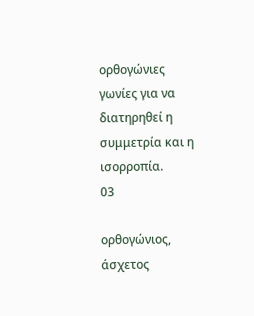ορθογώνιες γωνίες για να διατηρηθεί η συμμετρία και η ισορροπία.
03

ορθογώνιος, άσχετος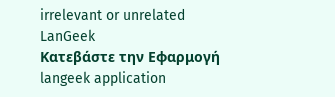irrelevant or unrelated
LanGeek
Κατεβάστε την Εφαρμογή
langeek application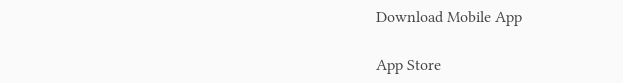Download Mobile App

App Store